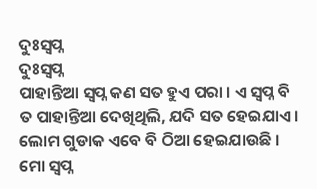ଦୁଃସ୍ୱପ୍ନ
ଦୁଃସ୍ୱପ୍ନ
ପାହାନ୍ତିଆ ସ୍ୱପ୍ନ କଣ ସତ ହୁଏ ପରା । ଏ ସ୍ୱପ୍ନ ବି ତ ପାହାନ୍ତିଆ ଦେଖିଥିଲି, ଯଦି ସତ ହେଇଯାଏ । ଲୋମ ଗୁଡାକ ଏବେ ବି ଠିଆ ହେଇଯାଉଛି । ମୋ ସ୍ୱପ୍ନ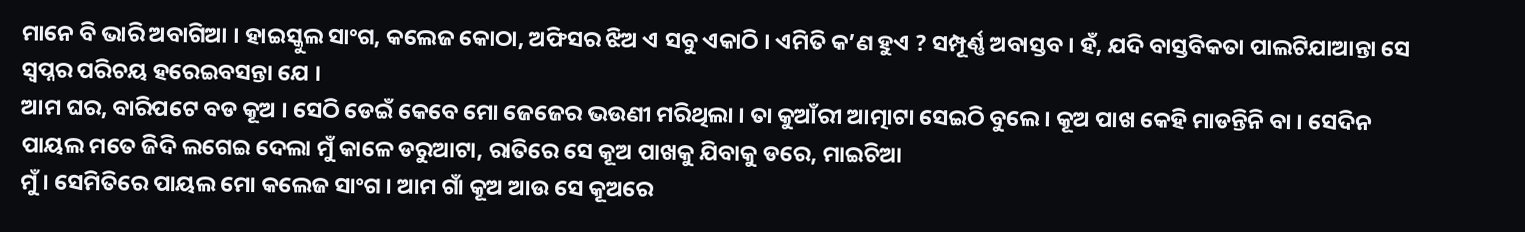ମାନେ ବି ଭାରି ଅବାଗିଆ । ହାଇସ୍କୁଲ ସାଂଗ, କଲେଜ କୋଠା, ଅଫିସର ଝିଅ ଏ ସବୁ ଏକାଠି । ଏମିତି କ’ଣ ହୁଏ ? ସମ୍ପୂର୍ଣ୍ଣ ଅବାସ୍ତବ । ହଁ, ଯଦି ବାସ୍ତବିକତା ପାଲଟିଯାଆନ୍ତା ସେ ସ୍ୱପ୍ନର ପରିଚୟ ହରେଇବସନ୍ତା ଯେ ।
ଆମ ଘର, ବାରିପଟେ ବଡ କୂଅ । ସେଠି ଡେଇଁ କେବେ ମୋ ଜେଜେର ଭଉଣୀ ମରିଥିଲା । ତା କୁଆଁରୀ ଆତ୍ମାଟା ସେଇଠି ବୁଲେ । କୂଅ ପାଖ କେହି ମାଡନ୍ତିନି ବା । ସେଦିନ ପାୟଲ ମତେ ଜିଦି ଲଗେଇ ଦେଲା ମୁଁ କାଳେ ଡରୁଆଟା, ରାତିରେ ସେ କୂଅ ପାଖକୁ ଯିବାକୁ ଡରେ, ମାଇଚିଆ
ମୁଁ । ସେମିତିରେ ପାୟଲ ମୋ କଲେଜ ସାଂଗ । ଆମ ଗାଁ କୂଅ ଆଉ ସେ କୂଅରେ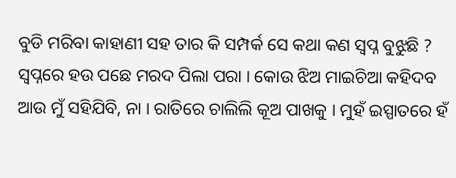ବୁଡି ମରିବା କାହାଣୀ ସହ ତାର କି ସମ୍ପର୍କ ସେ କଥା କଣ ସ୍ୱପ୍ନ ବୁଝୁଛି ?
ସ୍ୱପ୍ନରେ ହଉ ପଛେ ମରଦ ପିଲା ପରା । କୋଉ ଝିଅ ମାଇଚିଆ କହିଦବ ଆଉ ମୁଁ ସହିଯିବି, ନା । ରାତିରେ ଚାଲିଲି କୂଅ ପାଖକୁ । ମୁହଁ ଇସ୍ପାତରେ ହଁ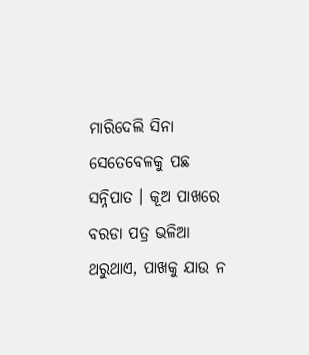ମାରିଦେଲି ସିନା ସେତେବେଳକୁ ପଛ ସନ୍ନିପାତ । କୂଅ ପାଖରେ ବରଡା ପତ୍ର ଭଳିଆ ଥରୁଥାଏ, ପାଖକୁ ଯାଉ ନ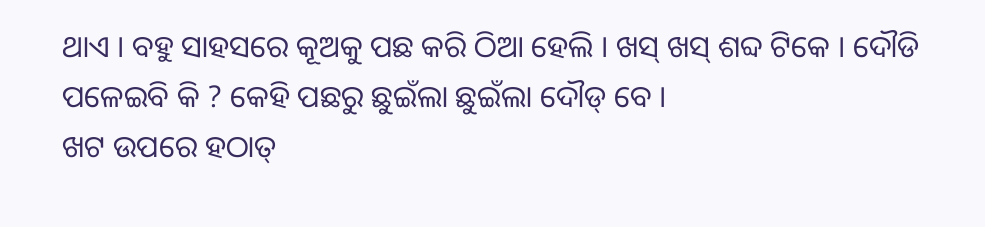ଥାଏ । ବହୁ ସାହସରେ କୂଅକୁ ପଛ କରି ଠିଆ ହେଲି । ଖସ୍ ଖସ୍ ଶବ୍ଦ ଟିକେ । ଦୌଡି ପଳେଇବି କି ? କେହି ପଛରୁ ଛୁଇଁଲା ଛୁଇଁଲା ଦୌଡ୍ ବେ ।
ଖଟ ଉପରେ ହଠାତ୍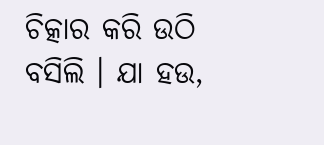ଚିତ୍କାର କରି ଉଠି ବସିଲି । ଯା ହଉ,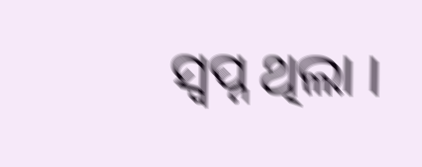ସ୍ୱପ୍ନ ଥିଲା ।